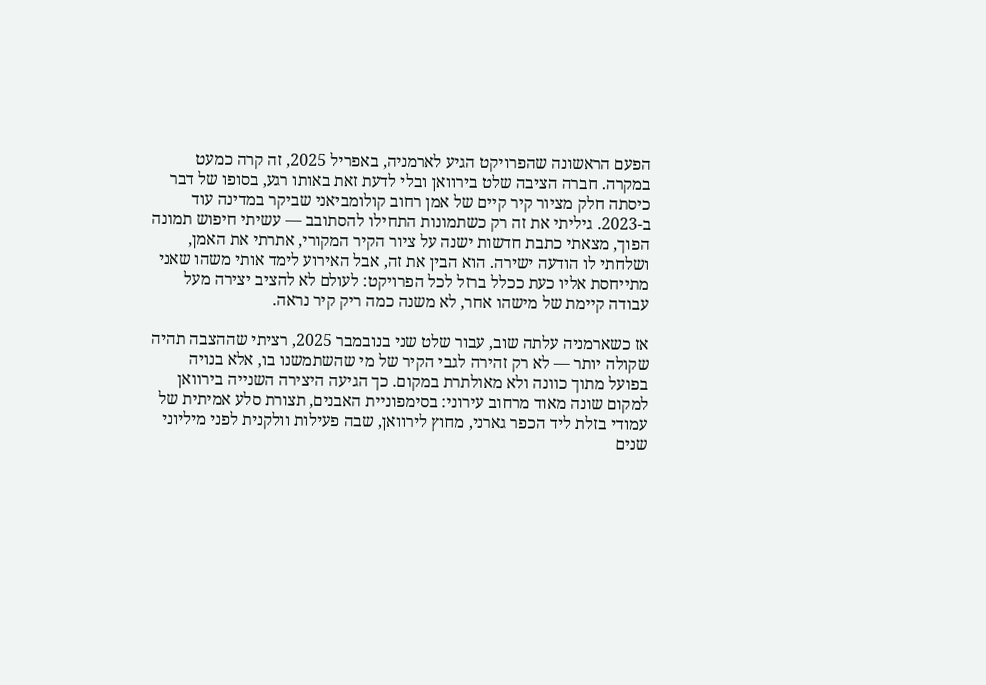הפעם הראשונה שהפרויקט הגיע לארמניה, באפריל 2025, זה קרה כמעט במקרה. חברה הציבה שלט בירוואן ובלי לדעת זאת באותו רגע, בסופו של דבר כיסתה חלק מציור קיר קיים של אמן רחוב קולומביאני שביקר במדינה עוד ב-2023. גיליתי את זה רק כשתמונות התחילו להסתובב — עשיתי חיפוש תמונה הפוך, מצאתי כתבת חדשות ישנה על ציור הקיר המקורי, אתרתי את האמן, ושלחתי לו הודעה ישירה. הוא הבין את זה, אבל האירוע לימד אותי משהו שאני מתייחסת אליו כעת ככלל ברזל לכל הפרויקט: לעולם לא להציב יצירה מעל עבודה קיימת של מישהו אחר, לא משנה כמה ריק קיר נראה.

אז כשארמניה עלתה שוב, עבור שלט שני בנובמבר 2025, רציתי שההצבה תהיה שקולה יותר — לא רק זהירה לגבי הקיר של מי שהשתמשנו בו, אלא בנויה בפועל מתוך כוונה ולא מאולתרת במקום. כך הגיעה היצירה השנייה בירוואן למקום שונה מאוד מרחוב עירוני: בסימפוניית האבנים, תצורת סלע אמיתית של עמודי בזלת ליד הכפר גארני, מחוץ לירוואן, שבה פעילות וולקנית לפני מיליוני שנים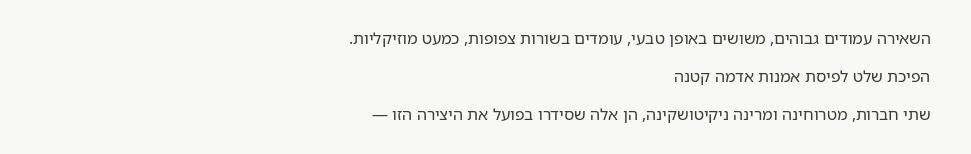השאירה עמודים גבוהים, משושים באופן טבעי, עומדים בשורות צפופות, כמעט מוזיקליות.

הפיכת שלט לפיסת אמנות אדמה קטנה

שתי חברות, מטרוחינה ומרינה ניקיטושקינה, הן אלה שסידרו בפועל את היצירה הזו —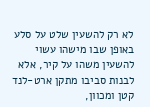לא רק להשעין שלט על סלע באופן שבו מישהו עשוי להשעין משהו על קיר, אלא לבנות סביבו מתקן ארט-לנד קטן ומכוון,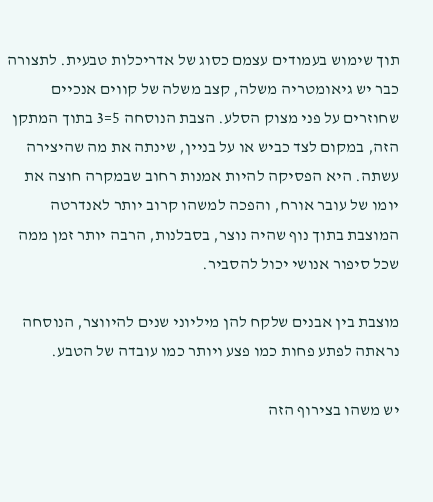תוך שימוש בעמודים עצמם כסוג של אדריכלות טבעית. לתצורה כבר יש גיאומטריה משלה, קצב משלה של קווים אנכיים שחוזרים על פני מצוק הסלע. הצבת הנוסחה 5=3 בתוך המתקן הזה, במקום לצד כביש או על בניין, שינתה את מה שהיצירה עשתה. היא הפסיקה להיות אמנות רחוב שבמקרה חוצה את יומו של עובר אורח, והפכה למשהו קרוב יותר לאנדרטה המוצבת בתוך נוף שהיה נוצר, בסבלנות, הרבה יותר זמן ממה שכל סיפור אנושי יכול להסביר.

מוצבת בין אבנים שלקח להן מיליוני שנים להיווצר, הנוסחה נראתה לפתע פחות כמו פצע ויותר כמו עובדה של הטבע.

יש משהו בצירוף הזה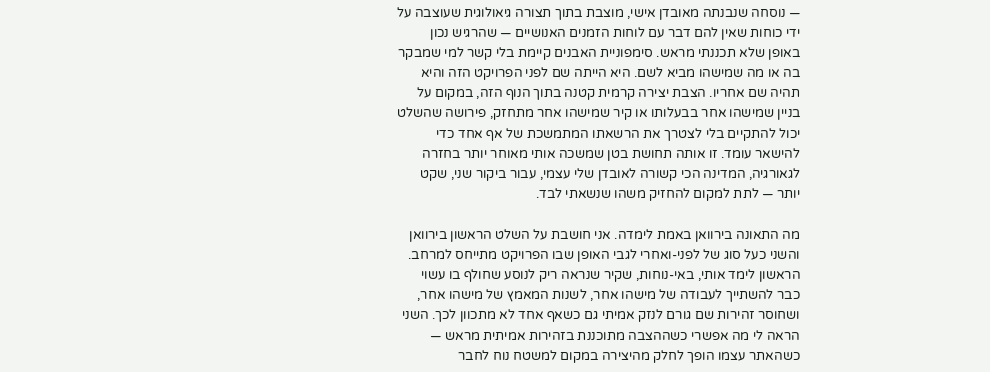— נוסחה שנבנתה מאובדן אישי, מוצבת בתוך תצורה גיאולוגית שעוצבה על ידי כוחות שאין להם דבר עם לוחות הזמנים האנושיים — שהרגיש נכון באופן שלא תכננתי מראש. סימפוניית האבנים קיימת בלי קשר למי שמבקר בה או מה שמישהו מביא לשם. היא הייתה שם לפני הפרויקט הזה והיא תהיה שם אחריו. הצבת יצירה קרמית קטנה בתוך הנוף הזה, במקום על בניין שמישהו אחר בבעלותו או קיר שמישהו אחר מתחזק, פירושה שהשלט יכול להתקיים בלי לצטרך את הרשאתו המתמשכת של אף אחד כדי להישאר עומד. זו אותה תחושת בטן שמשכה אותי מאוחר יותר בחזרה לגאורגיה, המדינה הכי קשורה לאובדן שלי עצמי, עבור ביקור שני, שקט יותר — לתת למקום להחזיק משהו שנשאתי לבד.

מה התאונה בירוואן באמת לימדה. אני חושבת על השלט הראשון בירוואן והשני כעל סוג של לפני-ואחרי לגבי האופן שבו הפרויקט מתייחס למרחב. הראשון לימד אותי, באי-נוחות, שקיר שנראה ריק לנוסע שחולף בו עשוי כבר להשתייך לעבודה של מישהו אחר, לשנות המאמץ של מישהו אחר, ושחוסר זהירות שם גורם לנזק אמיתי גם כשאף אחד לא מתכוון לכך. השני הראה לי מה אפשרי כשההצבה מתוכננת בזהירות אמיתית מראש — כשהאתר עצמו הופך לחלק מהיצירה במקום למשטח נוח לחבר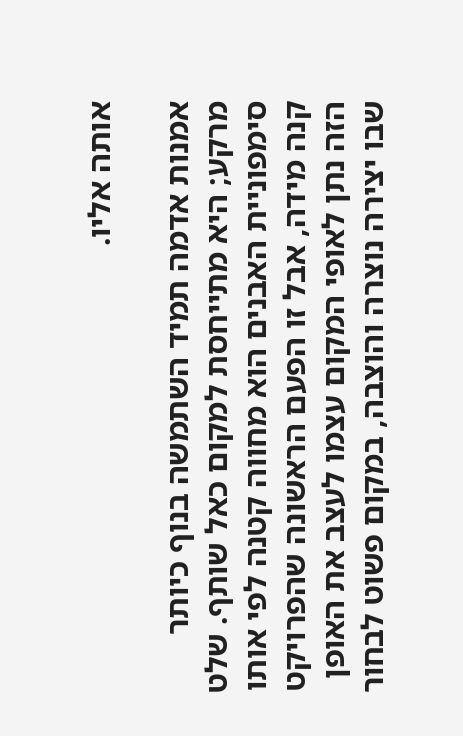אותה אליו.

אמנות אדמה תמיד השתמשה בנוף כיותר מרקע; היא מתייחסת למקום כאל שותף. שלט סימפוניית האבנים הוא מחווה קטנה לפי אותו קנה מידה, אבל זו הפעם הראשונה שהפרויקט הזה נתן לאופי המקום עצמו לעצב את האופן שבו יצירה נוצרה והוצבה, במקום פשוט לבחור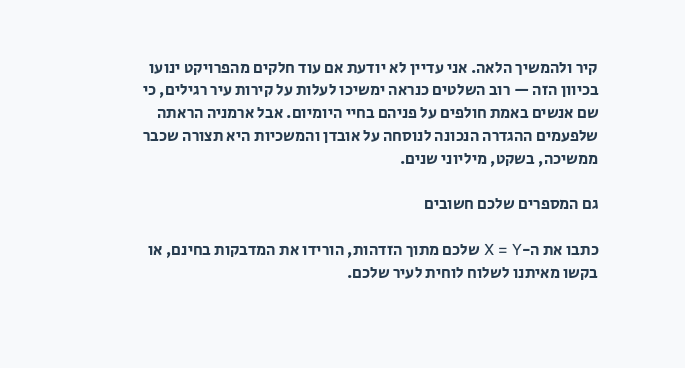קיר ולהמשיך הלאה. אני עדיין לא יודעת אם עוד חלקים מהפרויקט ינועו בכיוון הזה — רוב השלטים כנראה ימשיכו לעלות על קירות עיר רגילים, כי שם אנשים באמת חולפים על פניהם בחיי היומיום. אבל ארמניה הראתה שלפעמים ההגדרה הנכונה לנוסחה על אובדן והמשכיות היא תצורה שכבר ממשיכה, בשקט, מיליוני שנים.

גם המספרים שלכם חשובים

כתבו את ה-X = Y שלכם מתוך הזדהות, הורידו את המדבקות בחינם, או בקשו מאיתנו לשלוח לוחית לעיר שלכם.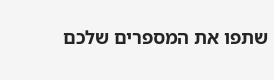שתפו את המספרים שלכם